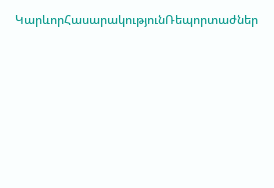ԿարևորՀասարակությունՌեպորտաժներ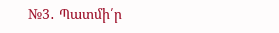№3․ Պատմի՛ր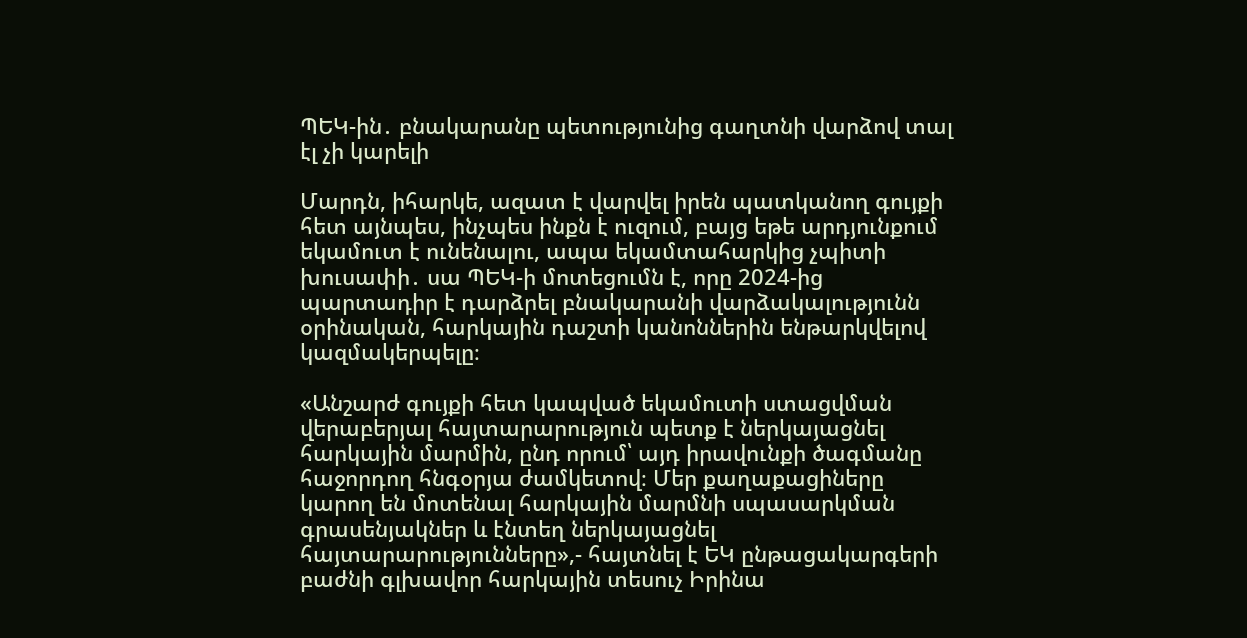ՊԵԿ-ին․ բնակարանը պետությունից գաղտնի վարձով տալ էլ չի կարելի

Մարդն, իհարկե, ազատ է վարվել իրեն պատկանող գույքի հետ այնպես, ինչպես ինքն է ուզում, բայց եթե արդյունքում եկամուտ է ունենալու, ապա եկամտահարկից չպիտի խուսափի․ սա ՊԵԿ-ի մոտեցումն է, որը 2024-ից պարտադիր է դարձրել բնակարանի վարձակալությունն օրինական, հարկային դաշտի կանոններին ենթարկվելով կազմակերպելը։

«Անշարժ գույքի հետ կապված եկամուտի ստացվման վերաբերյալ հայտարարություն պետք է ներկայացնել հարկային մարմին, ընդ որում՝ այդ իրավունքի ծագմանը հաջորդող հնգօրյա ժամկետով։ Մեր քաղաքացիները կարող են մոտենալ հարկային մարմնի սպասարկման գրասենյակներ և էնտեղ ներկայացնել հայտարարությունները»,- հայտնել է ԵԿ ընթացակարգերի բաժնի գլխավոր հարկային տեսուչ Իրինա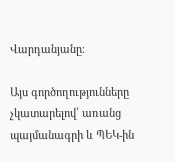Վարդանյանը։

Այս գործողությունները չկատարելով՝ առանց պայմանագրի և ՊԵԿ-ին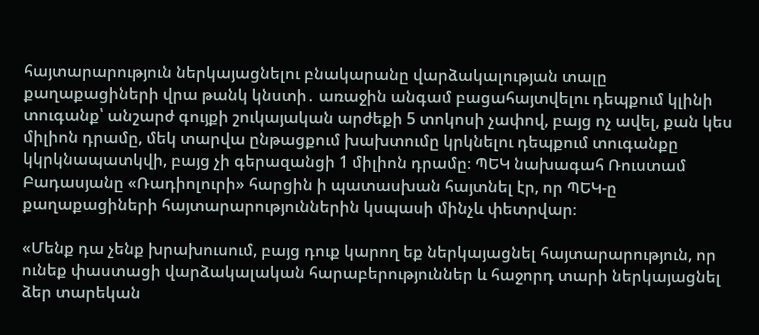հայտարարություն ներկայացնելու բնակարանը վարձակալության տալը քաղաքացիների վրա թանկ կնստի․ առաջին անգամ բացահայտվելու դեպքում կլինի տուգանք՝ անշարժ գույքի շուկայական արժեքի 5 տոկոսի չափով, բայց ոչ ավել, քան կես միլիոն դրամը, մեկ տարվա ընթացքում խախտումը կրկնելու դեպքում տուգանքը կկրկնապատկվի, բայց չի գերազանցի 1 միլիոն դրամը։ ՊԵԿ նախագահ Ռուստամ Բադասյանը «Ռադիոլուրի» հարցին ի պատասխան հայտնել էր, որ ՊԵԿ-ը քաղաքացիների հայտարարություններին կսպասի մինչև փետրվար։

«Մենք դա չենք խրախուսում, բայց դուք կարող եք ներկայացնել հայտարարություն, որ ունեք փաստացի վարձակալական հարաբերություններ և հաջորդ տարի ներկայացնել ձեր տարեկան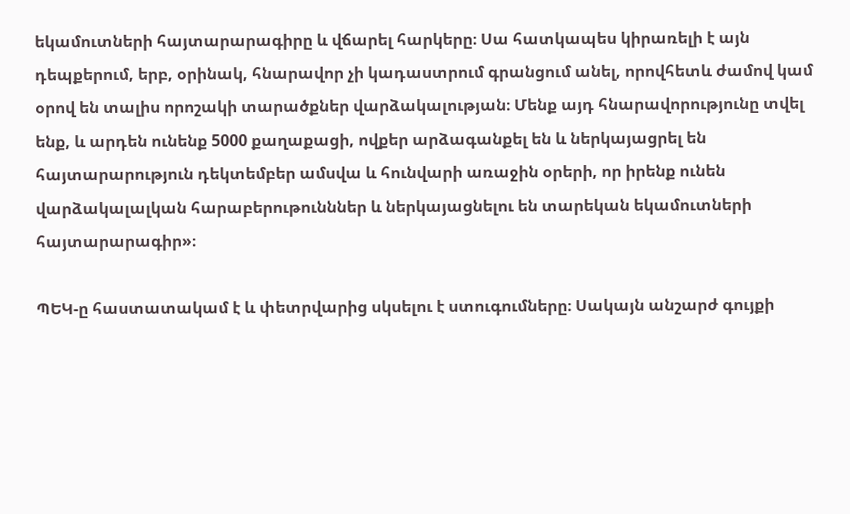եկամուտների հայտարարագիրը և վճարել հարկերը։ Սա հատկապես կիրառելի է այն դեպքերում, երբ, օրինակ, հնարավոր չի կադաստրում գրանցում անել, որովհետև ժամով կամ օրով են տալիս որոշակի տարածքներ վարձակալության։ Մենք այդ հնարավորությունը տվել ենք, և արդեն ունենք 5000 քաղաքացի, ովքեր արձագանքել են և ներկայացրել են հայտարարություն դեկտեմբեր ամսվա և հունվարի առաջին օրերի, որ իրենք ունեն վարձակալալկան հարաբերութունններ և ներկայացնելու են տարեկան եկամուտների հայտարարագիր»։

ՊԵԿ-ը հաստատակամ է և փետրվարից սկսելու է ստուգումները։ Սակայն անշարժ գույքի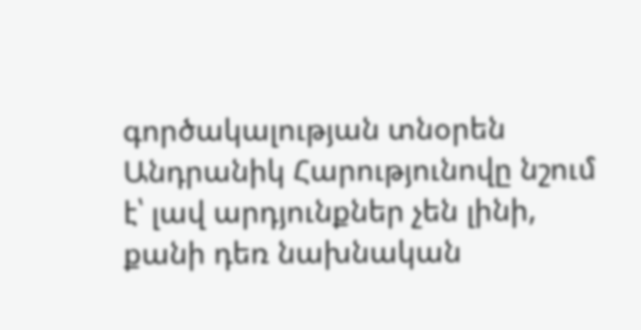գործակալության տնօրեն Անդրանիկ Հարությունովը նշում է՝ լավ արդյունքներ չեն լինի, քանի դեռ նախնական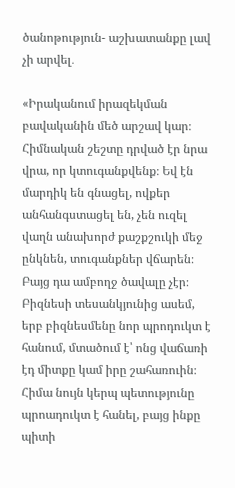ծանոթություն- աշխատանքը լավ չի արվել․

«Իրականում իրազեկման բավականին մեծ արշավ կար։ Հիմնական շեշտը դրված էր նրա վրա, որ կտուգանքվենք։ Եվ էն մարդիկ են գնացել, ովքեր անհանգստացել են, չեն ուզել վաղն անախորժ քաշքշուկի մեջ ընկնեն, տուգանքներ վճարեն։ Բայց դա ամբողջ ծավալը չէր։ Բիզնեսի տեսանկյունից ասեմ, երբ բիզնեսմենը նոր պրոդուկտ է հանում, մտածում է՝ ոնց վաճառի էդ միտքը կամ իրը շահառուին։ Հիմա նույն կերպ պետությունը պրոադուկտ է հանել, բայց ինքը պիտի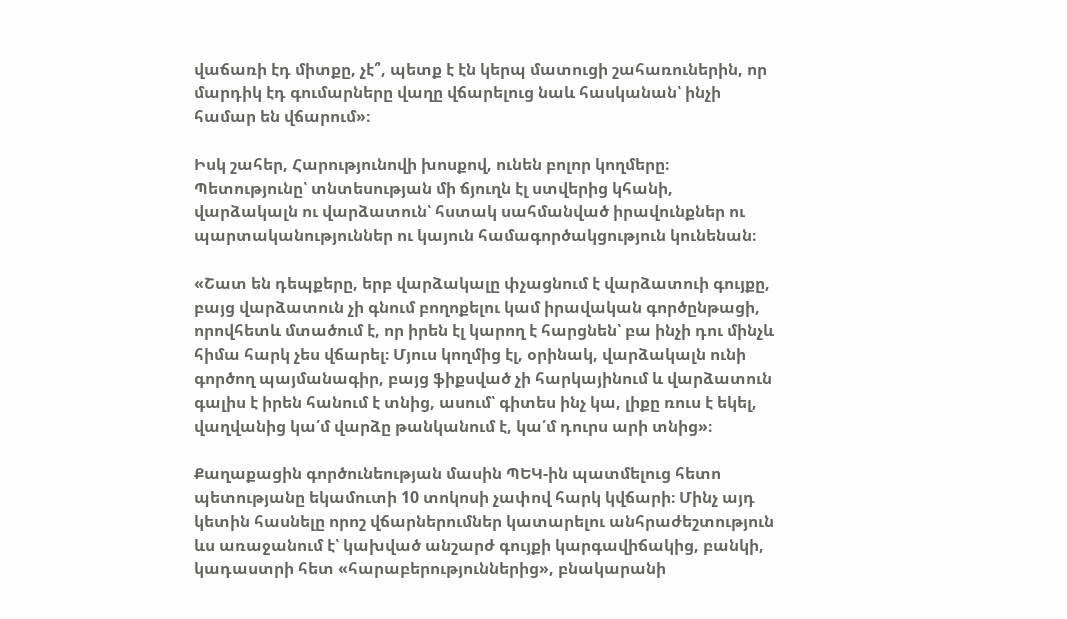վաճառի էդ միտքը, չէ՞, պետք է էն կերպ մատուցի շահառուներին, որ մարդիկ էդ գումարները վաղը վճարելուց նաև հասկանան՝ ինչի համար են վճարում»։

Իսկ շահեր, Հարությունովի խոսքով, ունեն բոլոր կողմերը։ Պետությունը՝ տնտեսության մի ճյուղն էլ ստվերից կհանի, վարձակալն ու վարձատուն՝ հստակ սահմանված իրավունքներ ու պարտականություններ ու կայուն համագործակցություն կունենան։

«Շատ են դեպքերը, երբ վարձակալը փչացնում է վարձատուի գույքը, բայց վարձատուն չի գնում բողոքելու կամ իրավական գործընթացի, որովհետև մտածում է, որ իրեն էլ կարող է հարցնեն՝ բա ինչի դու մինչև հիմա հարկ չես վճարել։ Մյուս կողմից էլ, օրինակ, վարձակալն ունի գործող պայմանագիր, բայց ֆիքսված չի հարկայինում և վարձատուն գալիս է իրեն հանում է տնից, ասում՝ գիտես ինչ կա, լիքը ռուս է եկել, վաղվանից կա՛մ վարձը թանկանում է, կա՛մ դուրս արի տնից»։

Քաղաքացին գործունեության մասին ՊԵԿ-ին պատմելուց հետո պետությանը եկամուտի 10 տոկոսի չափով հարկ կվճարի։ Մինչ այդ կետին հասնելը որոշ վճարներումներ կատարելու անհրաժեշտություն ևս առաջանում է՝ կախված անշարժ գույքի կարգավիճակից, բանկի, կադաստրի հետ «հարաբերություններից», բնակարանի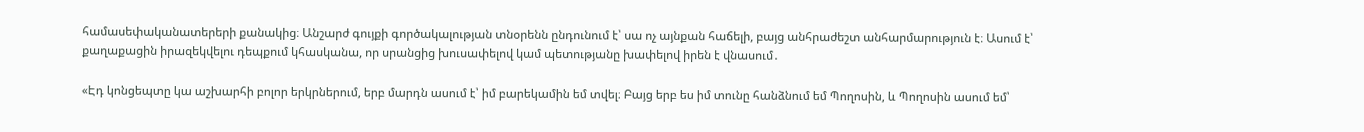համասեփականատերերի քանակից։ Անշարժ գույքի գործակալության տնօրենն ընդունում է՝ սա ոչ այնքան հաճելի, բայց անհրաժեշտ անհարմարություն է։ Ասում է՝ քաղաքացին իրազեկվելու դեպքում կհասկանա, որ սրանցից խուսափելով կամ պետությանը խափելով իրեն է վնասում․

«Էդ կոնցեպտը կա աշխարհի բոլոր երկրներում, երբ մարդն ասում է՝ իմ բարեկամին եմ տվել։ Բայց երբ ես իմ տունը հանձնում եմ Պողոսին, և Պողոսին ասում եմ՝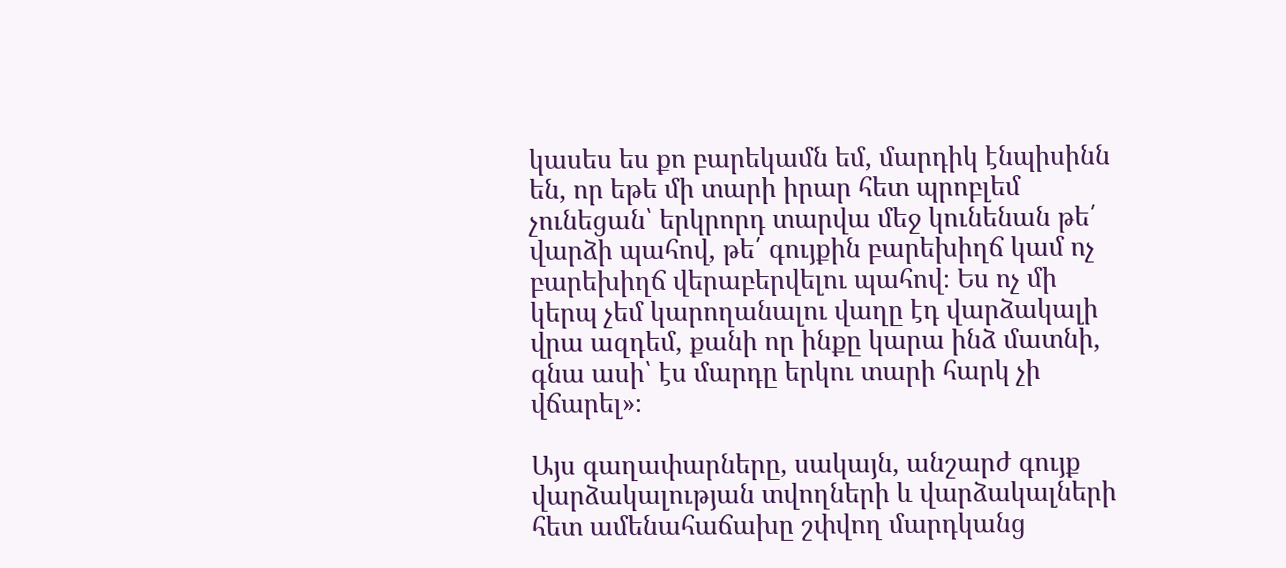կասես ես քո բարեկամն եմ, մարդիկ էնպիսինն են, որ եթե մի տարի իրար հետ պրոբլեմ չունեցան՝ երկրորդ տարվա մեջ կունենան թե՛ վարձի պահով, թե՛ գույքին բարեխիղճ կամ ոչ բարեխիղճ վերաբերվելու պահով։ Ես ոչ մի կերպ չեմ կարողանալու վաղը էդ վարձակալի վրա ազդեմ, քանի որ ինքը կարա ինձ մատնի, գնա ասի՝ էս մարդը երկու տարի հարկ չի վճարել»։

Այս գաղափարները, սակայն, անշարժ գույք վարձակալության տվողների և վարձակալների հետ ամենահաճախը շփվող մարդկանց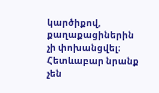կարծիքով, քաղաքացիներին չի փոխանցվել։ Հետևաբար նրանք չեն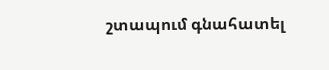շտապում գնահատել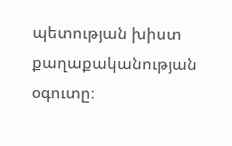պետության խիստ քաղաքականության օգուտը։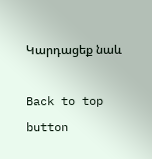Կարդացեք նաև

Back to top button